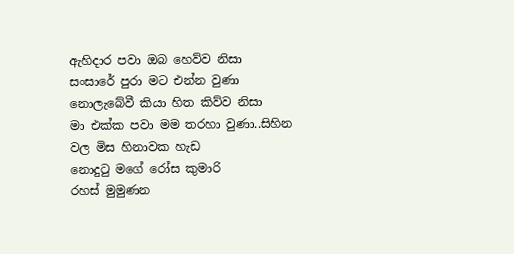ඇහිදාර පවා ඔබ හෙව්ව නිසා
සංසාරේ පුරා මට එන්න වුණා
නොලැබේවී කියා හිත කිව්ව නිසා
මා එක්ක පවා මම තරහා වුණා..සිහින වල මිස හිනාවක හැඩ
නොදුටු මගේ රෝස කුමාරි
රහස් මුමුණන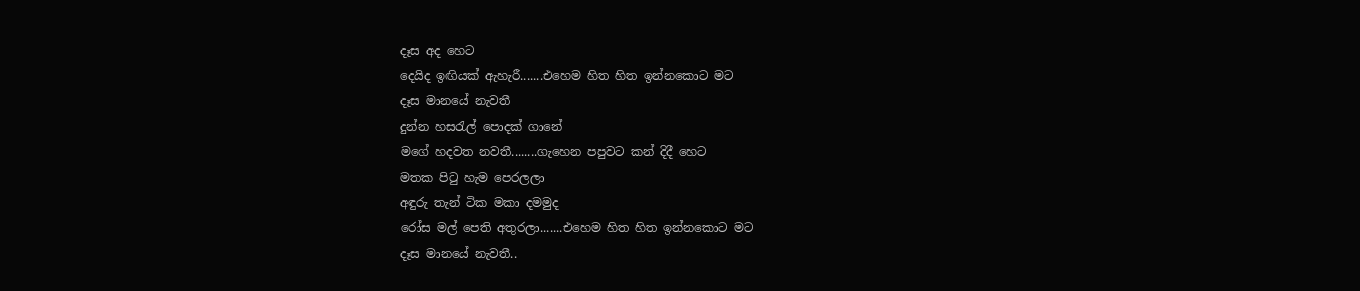දෑස අද හෙට
දෙයිද ඉඟියක් ඇහැරී.......එහෙම හිත හිත ඉන්නකොට මට
දෑස මානයේ නැවතී
දුන්න හසරැල් පොදක් ගානේ
මගේ හදවත නවතී........ගැහෙන පපුවට කන් දිදී හෙට
මතක පිටු හැම පෙරලලා
අඳුරු තැන් ටික මකා දමමුද
රෝස මල් පෙති අතුරලා.......එහෙම හිත හිත ඉන්නකොට මට
දෑස මානයේ නැවතී..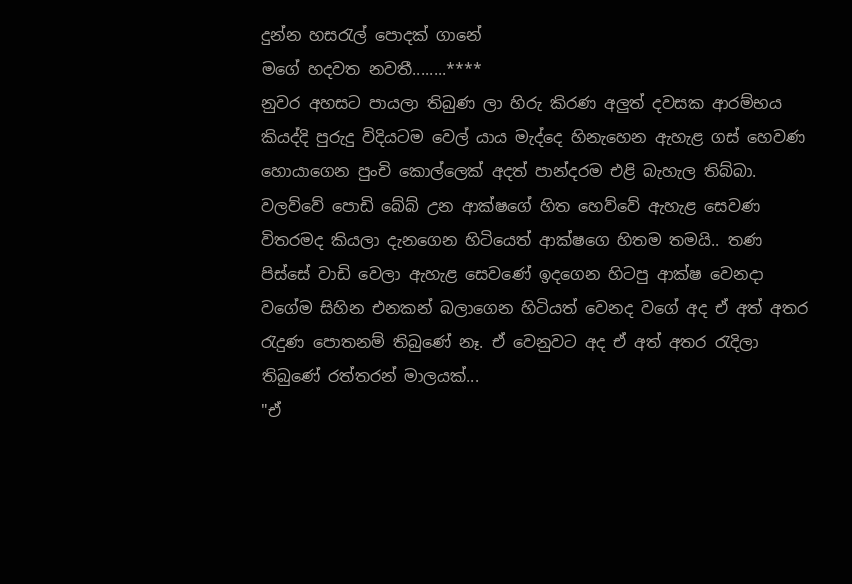දුන්න හසරැල් පොදක් ගානේ
මගේ හදවත නවතී........****
නුවර අහසට පායලා තිබුණ ලා හිරු කිරණ අලුත් දවසක ආරම්භය කියද්දි පුරුදු විදියටම වෙල් යාය මැද්දෙ හිනැහෙන ඇහැළ ගස් හෙවණ හොයාගෙන පුංචි කොල්ලෙක් අදත් පාන්දරම එළි බැහැල තිබ්බා. වලව්වේ පොඩි බේබ් උන ආක්ෂගේ හිත හෙව්වේ ඇහැළ සෙවණ විතරමද කියලා දැනගෙන හිටියෙත් ආක්ෂගෙ හිතම තමයි.. තණ පිස්සේ වාඩි වෙලා ඇහැළ සෙවණේ ඉදගෙන හිටපු ආක්ෂ වෙනදා වගේම සිහින එනකන් බලාගෙන හිටියත් වෙනද වගේ අද ඒ අත් අතර රැදුණ පොතනම් තිබුණේ නෑ. ඒ වෙනුවට අද ඒ අත් අතර රැදිලා තිබුණේ රත්තරන් මාලයක්...
"ඒ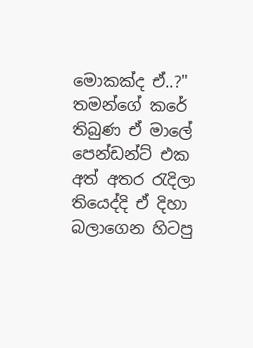මොකක්ද ඒ..?"
තමන්ගේ කරේ තිබුණ ඒ මාලේ පෙන්ඩන්ට් එක අත් අතර රැදිලා තියෙද්දි ඒ දිහා බලාගෙන හිටපු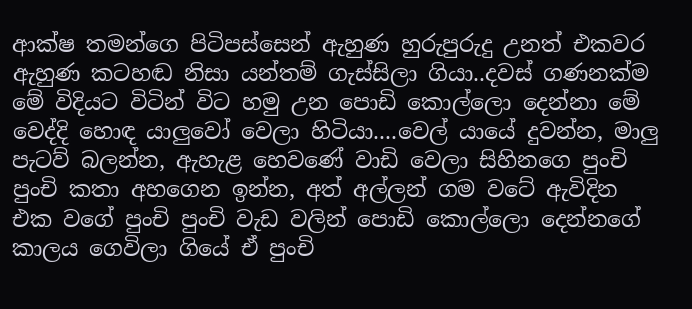ආක්ෂ තමන්ගෙ පිටිපස්සෙන් ඇහුණ හුරුපුරුදු උනත් එකවර ඇහුණ කටහඬ නිසා යන්තම් ගැස්සිලා ගියා..දවස් ගණනක්ම මේ විදියට විටින් විට හමු උන පොඩි කොල්ලො දෙන්නා මේ වෙද්දි හොඳ යාලුවෝ වෙලා හිටියා....වෙල් යායේ දුවන්න, මාලු පැටව් බලන්න, ඇහැළ හෙවණේ වාඩි වෙලා සිහිනගෙ පුංචි පුංචි කතා අහගෙන ඉන්න, අත් අල්ලන් ගම වටේ ඇවිදින එක වගේ පුංචි පුංචි වැඩ වලින් පොඩි කොල්ලො දෙන්නගේ කාලය ගෙවිලා ගියේ ඒ පුංචි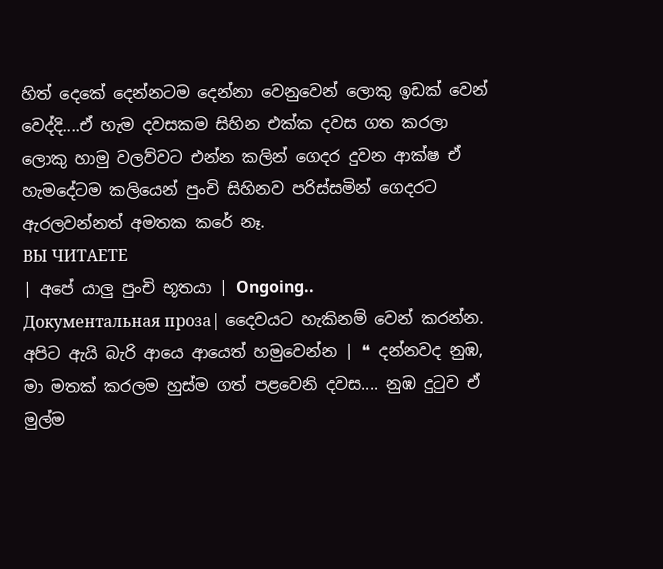හිත් දෙකේ දෙන්නටම දෙන්නා වෙනුවෙන් ලොකු ඉඩක් වෙන් වෙද්දි....ඒ හැම දවසකම සිහින එක්ක දවස ගත කරලා ලොකු හාමු වලව්වට එන්න කලින් ගෙදර දුවන ආක්ෂ ඒ හැමදේටම කලියෙන් පුංචි සිහිනව පරිස්සමින් ගෙදරට ඇරලවන්නත් අමතක කරේ නෑ.
ВЫ ЧИТАЕТЕ
| අපේ යාලු පුංචි භූතයා | Ongoing..
Документальная проза| දෛවයට හැකිනම් වෙන් කරන්න. අපිට ඇයි බැරි ආයෙ ආයෙත් හමුවෙන්න | ❝ දන්නවද නුඹ, මා මතක් කරලම හුස්ම ගත් පළවෙනි දවස.... නුඹ දුටුව ඒ මුල්ම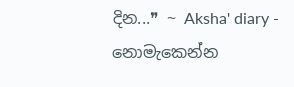දින...❞ ~ Aksha' diary - නොමැකෙන්න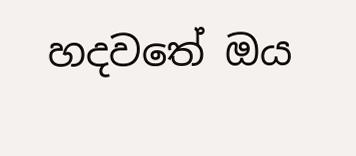හදවතේ ඔය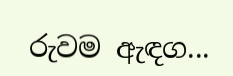රුවම ඇඳග...